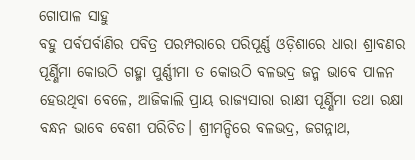ଗୋପାଳ ସାହୁ
ବହୁ ପର୍ବପର୍ବାଣିର ପବିତ୍ର ପରମ୍ପରାରେ ପରିପୂର୍ଣ୍ଣ ଓଡ଼ିଶାରେ ଧାରା ଶ୍ରାବଣର ପୂର୍ଣ୍ଣିମା କୋଉଠି ଗହ୍ମା ପୁର୍ଣ୍ଣୀମା ତ କୋଉଠି ବଳଭଦ୍ର ଜନ୍ମ ଭାବେ ପାଳନ ହେଉଥିବା ବେଳେ, ଆଜିକାଲି ପ୍ରାୟ ରାଜ୍ୟସାରା ରାକ୍ଷୀ ପୂର୍ଣ୍ଣିମା ତଥା ରକ୍ଷା ବନ୍ଧନ ଭାବେ ବେଶୀ ପରିଚିତ। ଶ୍ରୀମନ୍ଦିରେ ବଳଭଦ୍ର, ଜଗନ୍ନାଥ,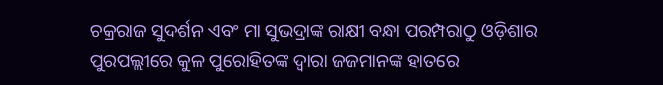ଚକ୍ରରାଜ ସୁଦର୍ଶନ ଏବଂ ମା ସୁଭଦ୍ରାଙ୍କ ରାକ୍ଷୀ ବନ୍ଧା ପରମ୍ପରାଠୁ ଓଡ଼ିଶାର ପୁରପଲ୍ଲୀରେ କୁଳ ପୁରୋହିତଙ୍କ ଦ୍ଵାରା ଜଜମାନଙ୍କ ହାତରେ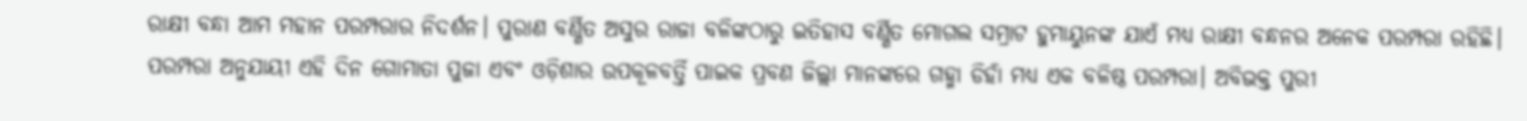ରାକ୍ଷୀ ବନ୍ଧା ଆମ ମହାନ ପରମ୍ପରାର ନିଦର୍ଶନ। ପୁରାଣ ବର୍ଣ୍ଣିତ ଅସୁର ରାଜା ବଳିଙ୍କଠାରୁ ଇତିହାସ ବର୍ଣ୍ଣିତ ମୋଗଲ ସମ୍ରାଟ ହୁମାୟୁନଙ୍କ ଯାଏଁ ମଧ୍ୟ ରାକ୍ଷୀ ବନ୍ଧନର ଅନେକ ପରମ୍ପରା ରହିଛି। ପରମ୍ପରା ଅନୁଯାୟୀ ଏହି ଦିନ ଗୋମାତା ପୁଜା ଏବଂ ଓଡ଼ିଶାର ଉପକୂଳବର୍ତ୍ତି ପାଇକ ପ୍ରବଣ ଜିଲ୍ଲା ମାନଙ୍କରେ ଗହ୍ମା ଡିହାଁ ମଧ୍ୟ ଏକ ବଳିଷ୍ଠ ପରମ୍ପରା। ଅବିଭକ୍ତ ପୁରୀ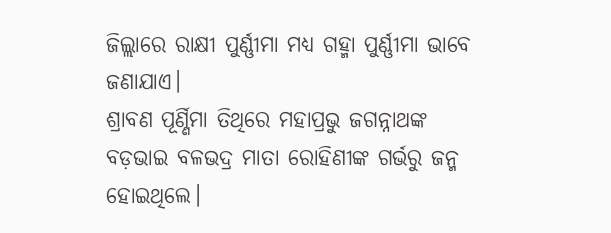ଜିଲ୍ଲାରେ ରାକ୍ଷୀ ପୁର୍ଣ୍ଣୀମା ମଧ୍ୟ ଗହ୍ମା ପୁର୍ଣ୍ଣୀମା ଭାବେ ଜଣାଯାଏ।
ଶ୍ରାବଣ ପୂର୍ଣ୍ଣିମା ତିଥିରେ ମହାପ୍ରଭୁ ଜଗନ୍ନାଥଙ୍କ ବଡ଼ଭାଇ ବଳଭଦ୍ର ମାତା ରୋହିଣୀଙ୍କ ଗର୍ଭରୁ ଜନ୍ମ ହୋଇଥିଲେ।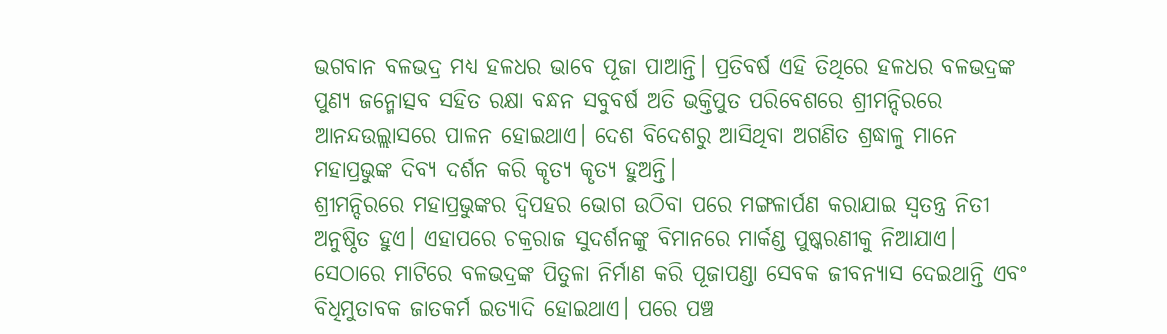ଭଗବାନ ବଳଭଦ୍ର ମଧ୍ୟ ହଳଧର ଭାବେ ପୂଜା ପାଆନ୍ତି। ପ୍ରତିବର୍ଷ ଏହି ତିଥିରେ ହଳଧର ବଳଭଦ୍ରଙ୍କ ପୁଣ୍ୟ ଜନ୍ମୋତ୍ସବ ସହିତ ରକ୍ଷା ବନ୍ଧନ ସବୁବର୍ଷ ଅତି ଭକ୍ତିପୁତ ପରିବେଶରେ ଶ୍ରୀମନ୍ଦିରରେ ଆନନ୍ଦଉଲ୍ଲାସରେ ପାଳନ ହୋଇଥାଏ। ଦେଶ ବିଦେଶରୁ ଆସିଥିବା ଅଗଣିତ ଶ୍ରଦ୍ଧାଳୁ ମାନେ ମହାପ୍ରଭୁଙ୍କ ଦିବ୍ୟ ଦର୍ଶନ କରି କୄତ୍ୟ କୄତ୍ୟ ହୁଅନ୍ତି।
ଶ୍ରୀମନ୍ଦିରରେ ମହାପ୍ରଭୁଙ୍କର ଦ୍ୱିପହର ଭୋଗ ଉଠିବା ପରେ ମଙ୍ଗଳାର୍ପଣ କରାଯାଇ ସ୍ୱତନ୍ତ୍ର ନିତୀ ଅନୁଷ୍ଠିତ ହୁଏ। ଏହାପରେ ଚକ୍ରରାଜ ସୁଦର୍ଶନଙ୍କୁ ବିମାନରେ ମାର୍କଣ୍ଡ ପୁଷ୍କରଣୀକୁ ନିଆଯାଏ। ସେଠାରେ ମାଟିରେ ବଳଭଦ୍ରଙ୍କ ପିତୁଳା ନିର୍ମାଣ କରି ପୂଜାପଣ୍ଡା ସେବକ ଜୀବନ୍ୟାସ ଦେଇଥାନ୍ତି ଏବଂ ବିଧିମୁତାବକ ଜାତକର୍ମ ଇତ୍ୟାଦି ହୋଇଥାଏ। ପରେ ପଞ୍ଚ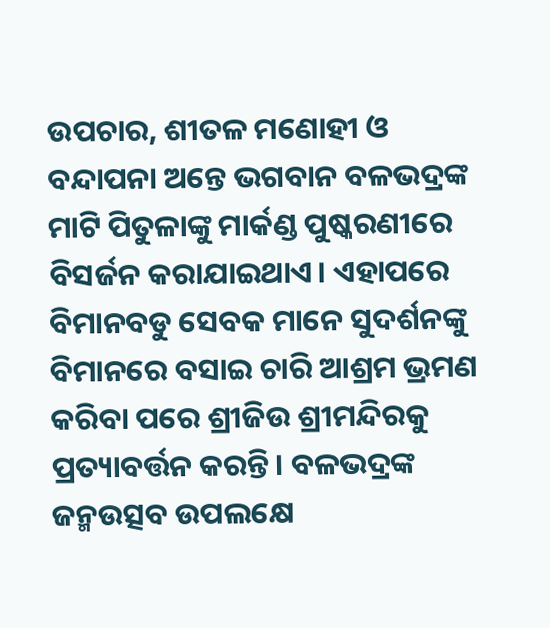ଉପଚାର, ଶୀତଳ ମଣୋହୀ ଓ ବନ୍ଦାପନା ଅନ୍ତେ ଭଗବାନ ବଳଭଦ୍ରଙ୍କ ମାଟି ପିତୁଳାଙ୍କୁ ମାର୍କଣ୍ଡ ପୁଷ୍କରଣୀରେ ବିସର୍ଜନ କରାଯାଇଥାଏ। ଏହାପରେ ବିମାନବଡୁ ସେବକ ମାନେ ସୁଦର୍ଶନଙ୍କୁ ବିମାନରେ ବସାଇ ଚାରି ଆଶ୍ରମ ଭ୍ରମଣ କରିବା ପରେ ଶ୍ରୀଜିଉ ଶ୍ରୀମନ୍ଦିରକୁ ପ୍ରତ୍ୟାବର୍ତ୍ତନ କରନ୍ତି। ବଳଭଦ୍ରଙ୍କ ଜନ୍ମଉତ୍ସବ ଉପଲକ୍ଷେ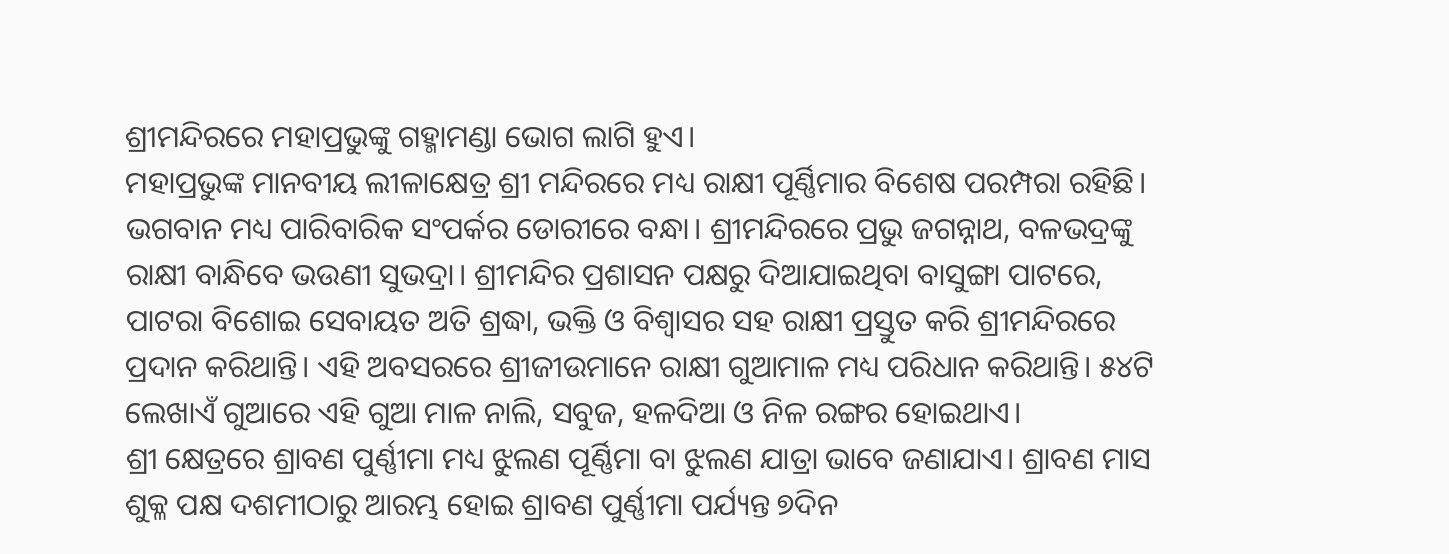ଶ୍ରୀମନ୍ଦିରରେ ମହାପ୍ରଭୁଙ୍କୁ ଗହ୍ମାମଣ୍ଡା ଭୋଗ ଲାଗି ହୁଏ।
ମହାପ୍ରଭୁଙ୍କ ମାନବୀୟ ଲୀଳାକ୍ଷେତ୍ର ଶ୍ରୀ ମନ୍ଦିରରେ ମଧ୍ୟ ରାକ୍ଷୀ ପୂର୍ଣ୍ଣିମାର ବିଶେଷ ପରମ୍ପରା ରହିଛି। ଭଗବାନ ମଧ୍ୟ ପାରିବାରିକ ସଂପର୍କର ଡୋରୀରେ ବନ୍ଧା। ଶ୍ରୀମନ୍ଦିରରେ ପ୍ରଭୁ ଜଗନ୍ନାଥ, ବଳଭଦ୍ରଙ୍କୁ ରାକ୍ଷୀ ବାନ୍ଧିବେ ଭଉଣୀ ସୁଭଦ୍ରା। ଶ୍ରୀମନ୍ଦିର ପ୍ରଶାସନ ପକ୍ଷରୁ ଦିଆଯାଇଥିବା ବାସୁଙ୍ଗା ପାଟରେ, ପାଟରା ବିଶୋଇ ସେବାୟତ ଅତି ଶ୍ରଦ୍ଧା, ଭକ୍ତି ଓ ବିଶ୍ୱାସର ସହ ରାକ୍ଷୀ ପ୍ରସ୍ତୁତ କରି ଶ୍ରୀମନ୍ଦିରରେ ପ୍ରଦାନ କରିଥାନ୍ତି। ଏହି ଅବସରରେ ଶ୍ରୀଜୀଉମାନେ ରାକ୍ଷୀ ଗୁଆମାଳ ମଧ୍ୟ ପରିଧାନ କରିଥାନ୍ତି। ୫୪ଟି ଲେଖାଏଁ ଗୁଆରେ ଏହି ଗୁଆ ମାଳ ନାଲି, ସବୁଜ, ହଳଦିଆ ଓ ନିଳ ରଙ୍ଗର ହୋଇଥାଏ।
ଶ୍ରୀ କ୍ଷେତ୍ରରେ ଶ୍ରାବଣ ପୁର୍ଣ୍ଣୀମା ମଧ୍ୟ ଝୁଲଣ ପୂର୍ଣ୍ଣିମା ବା ଝୁଲଣ ଯାତ୍ରା ଭାବେ ଜଣାଯାଏ। ଶ୍ରାବଣ ମାସ ଶୁକ୍ଳ ପକ୍ଷ ଦଶମୀଠାରୁ ଆରମ୍ଭ ହୋଇ ଶ୍ରାବଣ ପୁର୍ଣ୍ଣୀମା ପର୍ଯ୍ୟନ୍ତ ୭ଦିନ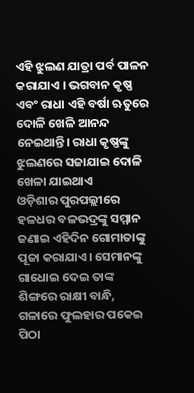ଏହି ଝୁଲଣ ଯାତ୍ରା ପର୍ବ ପାଳନ କରାଯାଏ । ଭଗବାନ କୃଷ୍ଣ ଏବଂ ରାଧା ଏହି ବର୍ଷା ଋତୁରେ ଦୋଳି ଖେଳି ଆନନ୍ଦ ନେଇଥାନ୍ତି। ରାଧା କୃଷ୍ଣଙ୍କୁ ଝୁଲଣରେ ସଜାଯାଇ ଦୋଳି ଖେଳା ଯାଇଥାଏ
ଓଡ଼ିଶାର ପୁରପଲ୍ଲୀରେ ହଳଧର ବଳଭଦ୍ରଙ୍କୁ ସମ୍ମାନ ଜଣାଇ ଏହିଦିନ ଗୋମାତାଙ୍କୁ ପୂଜା କରାଯାଏ। ସେମାନଙ୍କୁ ଗାଧୋଇ ଦେଇ ତାଙ୍କ ଶିଙ୍ଗରେ ରାକ୍ଷୀ ବାନ୍ଧି, ଗଳାରେ ଫୁଲହାର ପକେଇ ପିଠା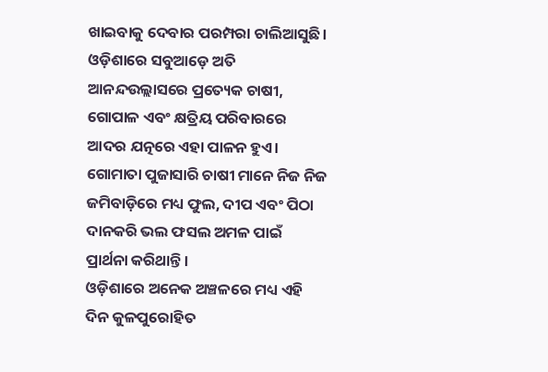ଖାଇବାକୁ ଦେବାର ପରମ୍ପରା ଚାଲିଆସୁଛି। ଓଡ଼ିଶାରେ ସବୁଆଡ଼େ ଅତି ଆନନ୍ଦଉଲ୍ଲାସରେ ପ୍ରତ୍ୟେକ ଚାଷୀ, ଗୋପାଳ ଏବଂ କ୍ଷତ୍ରିୟ ପରିବାରରେ ଆଦର ଯତ୍ନରେ ଏହା ପାଳନ ହୁଏ। ଗୋମାତା ପୁଜାସାରି ଚାଷୀ ମାନେ ନିଜ ନିଜ ଜମିବାଡ଼ିରେ ମଧ୍ୟ ଫୁଲ, ଦୀପ ଏବଂ ପିଠା ଦାନକରି ଭଲ ଫସଲ ଅମଳ ପାଇଁ ପ୍ରାର୍ଥନା କରିଥାନ୍ତି।
ଓଡ଼ିଶାରେ ଅନେକ ଅଞ୍ଚଳରେ ମଧ୍ୟ ଏହି ଦିନ କୁଳପୁରୋହିତ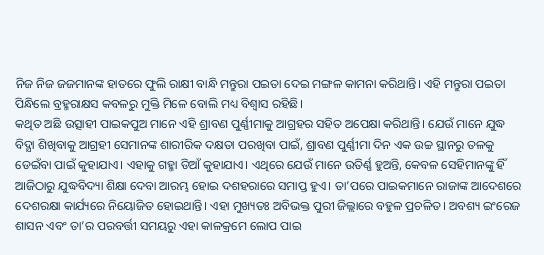ନିଜ ନିଜ ଜଜମାନଙ୍କ ହାତରେ ଫୁଲି ରାକ୍ଷୀ ବାନ୍ଧି ମନ୍ତୁରା ପଇତା ଦେଇ ମଙ୍ଗଳ କାମନା କରିଥାନ୍ତି। ଏହି ମନ୍ତୁରା ପଇତା ପିନ୍ଧିଲେ ବ୍ରହ୍ମରାକ୍ଷସ କବଳରୁ ମୁକ୍ତି ମିଳେ ବୋଲି ମଧ୍ୟ ବିଶ୍ୱାସ ରହିଛି।
କଥିତ ଅଛି ଉତ୍ସାହୀ ପାଇକପୁଅ ମାନେ ଏହି ଶ୍ରାବଣ ପୁର୍ଣ୍ଣୀମାକୁ ଆଗ୍ରହର ସହିତ ଅପେକ୍ଷା କରିଥାନ୍ତି। ଯେଉଁ ମାନେ ଯୁଦ୍ଧ ବିଦ୍ଯା ଶିଖିବାକୁ ଆଗ୍ରହୀ ସେମାନଙ୍କ ଶାରୀରିକ ଦକ୍ଷତା ପରଖିବା ପାଇଁ, ଶ୍ରାବଣ ପୁର୍ଣ୍ଣୀମା ଦିନ ଏକ ଉଚ୍ଚ ସ୍ଥାନରୁ ତଳକୁ ଡେଇଁବା ପାଇଁ କୁହାଯାଏ। ଏହାକୁ ଗହ୍ମା ଡିଆଁ କୁହାଯାଏ। ଏଥିରେ ଯେଉଁ ମାନେ ଉତିର୍ଣ୍ଣ ହୁଅନ୍ତି, କେବଳ ସେହିମାନଙ୍କୁ ହିଁ ଆଜିଠାରୁ ଯୁଦ୍ଧବିଦ୍ୟା ଶିକ୍ଷା ଦେବା ଆରମ୍ଭ ହୋଇ ଦଶହରାରେ ସମାପ୍ତ ହୁଏ। ତା’ପରେ ପାଇକମାନେ ରାଜାଙ୍କ ଆଦେଶରେ ଦେଶରକ୍ଷା କାର୍ଯ୍ୟରେ ନିୟୋଜିତ ହୋଇଥାନ୍ତି। ଏହା ମୁଖ୍ୟତଃ ଅବିଭକ୍ତ ପୁରୀ ଜିଲ୍ଲାରେ ବହୁଳ ପ୍ରଚଳିତ। ଅବଶ୍ୟ ଇଂରେଜ ଶାସନ ଏବଂ ତା’ର ପରବର୍ତ୍ତୀ ସମୟରୁ ଏହା କାଳକ୍ରମେ ଲୋପ ପାଇ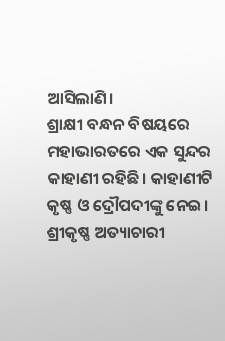ଆସିଲାଣି।
ଶ୍ରାକ୍ଷୀ ବନ୍ଧନ ବିଷୟରେ ମହାଭାରତରେ ଏକ ସୁନ୍ଦର କାହାଣୀ ରହିଛି। କାହାଣୀଟି କୃଷ୍ଣ ଓ ଦ୍ରୌପଦୀଙ୍କୁ ନେଇ। ଶ୍ରୀକୃଷ୍ଣ ଅତ୍ୟାଚାରୀ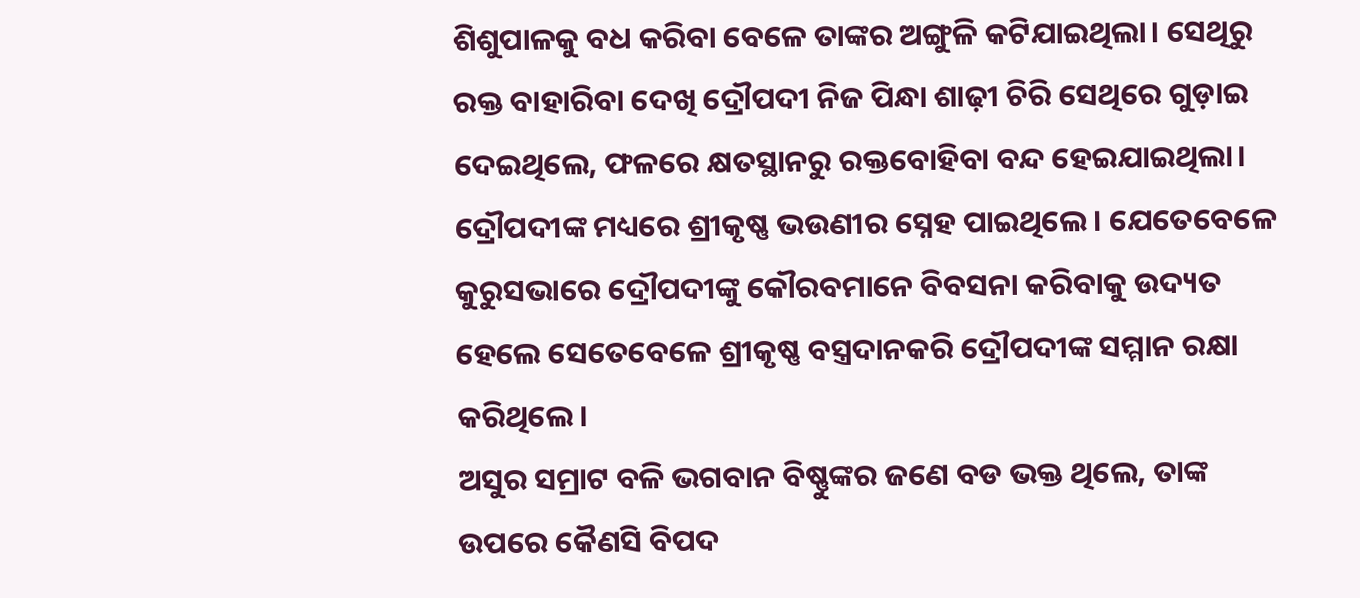ଶିଶୁପାଳକୁ ବଧ କରିବା ବେଳେ ତାଙ୍କର ଅଙ୍ଗୁଳି କଟିଯାଇଥିଲା। ସେଥିରୁ ରକ୍ତ ବାହାରିବା ଦେଖି ଦ୍ରୌପଦୀ ନିଜ ପିନ୍ଧା ଶାଢ଼ୀ ଚିରି ସେଥିରେ ଗୁଡ଼ାଇ ଦେଇଥିଲେ, ଫଳରେ କ୍ଷତସ୍ଥାନରୁ ରକ୍ତବୋହିବା ବନ୍ଦ ହେଇଯାଇଥିଲା। ଦ୍ରୌପଦୀଙ୍କ ମଧ୍ୟରେ ଶ୍ରୀକୃଷ୍ଣ ଭଉଣୀର ସ୍ନେହ ପାଇଥିଲେ। ଯେତେବେଳେ କୁରୁସଭାରେ ଦ୍ରୌପଦୀଙ୍କୁ କୌରବମାନେ ବିବସନା କରିବାକୁ ଉଦ୍ୟତ ହେଲେ ସେତେବେଳେ ଶ୍ରୀକୃଷ୍ଣ ବସ୍ତ୍ରଦାନକରି ଦ୍ରୌପଦୀଙ୍କ ସମ୍ମାନ ରକ୍ଷା କରିଥିଲେ।
ଅସୁର ସମ୍ରାଟ ବଳି ଭଗବାନ ବିଷ୍ଣୁଙ୍କର ଜଣେ ବଡ ଭକ୍ତ ଥିଲେ, ତାଙ୍କ ଉପରେ କୈଣସି ବିପଦ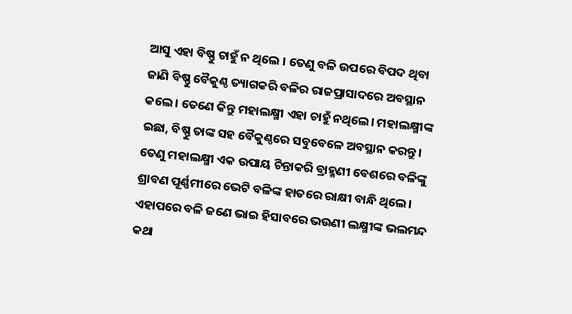ଆସୁ ଏହା ବିଷ୍ଣୁ ଚାହୁଁ ନ ଥିଲେ । ତେଣୁ ବଳି ଉପରେ ବିପଦ ଥିବା ଜାଣି ବିଷ୍ଣୁ ବୈକୁଣ୍ଠ ତ୍ୟାଗକରି ବଳିର ରାଜପ୍ରାସାଦରେ ଅବସ୍ଥାନ କଲେ। ତେଣେ କିନ୍ତୁ ମହାଲକ୍ଷ୍ମୀ ଏହା ଚାହୁଁ ନଥିଲେ। ମହାଲକ୍ଷ୍ମୀଙ୍କ ଇଛା, ବିଷ୍ଣୁ ତାଙ୍କ ସହ ବୈକୁଣ୍ଠରେ ସବୁବେଳେ ଅବସ୍ଥାନ କରନ୍ତୁ। ତେଣୁ ମହାଲକ୍ଷ୍ମୀ ଏକ ଉପାୟ ଚିନ୍ତାକରି ବ୍ରାହ୍ମଣୀ ବେଶରେ ବଳିଙ୍କୁ ଶ୍ରାବଣ ପୂର୍ଣ୍ଣମୀରେ ଭେଟି ବଳିଙ୍କ ହାତରେ ରାକ୍ଷୀ ବାନ୍ଧି ଥିଲେ। ଏହାପରେ ବଳି ଜଣେ ଭାଇ ହିସାବରେ ଭଉଣୀ ଲକ୍ଷ୍ମୀଙ୍କ ଭଲମନ୍ଦ କଥା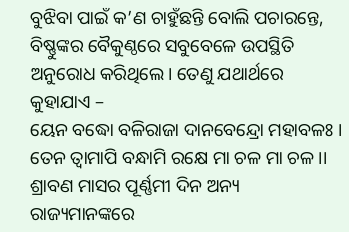ବୁଝିବା ପାଇଁ କ’ଣ ଚାହୁଁଛନ୍ତି ବୋଲି ପଚାରନ୍ତେ, ବିଷ୍ଣୁଙ୍କର ବୈକୁଣ୍ଠରେ ସବୁବେଳେ ଉପସ୍ଥିତି ଅନୁରୋଧ କରିଥିଲେ। ତେଣୁ ଯଥାର୍ଥରେ କୁହାଯାଏ –
ୟେନ ବଦ୍ଧୋ ବଳିରାଜା ଦାନବେନ୍ଦ୍ରୋ ମହାବଳଃ ।
ତେନ ତ୍ଵାମାପି ବନ୍ଧାମି ରକ୍ଷେ ମା ଚଳ ମା ଚଳ ।।
ଶ୍ରାବଣ ମାସର ପୂର୍ଣ୍ଣମୀ ଦିନ ଅନ୍ୟ ରାଜ୍ୟମାନଙ୍କରେ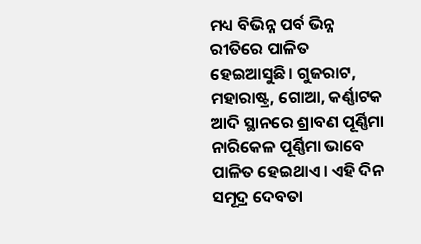ମଧ୍ୟ ବିଭିନ୍ନ ପର୍ବ ଭିନ୍ନ ରୀତିରେ ପାଳିତ ହେଇଆସୁଛି। ଗୁଜରାଟ, ମହାରାଷ୍ଟ୍ର, ଗୋଆ, କର୍ଣ୍ଣାଟକ ଆଦି ସ୍ଥାନରେ ଶ୍ରାବଣ ପୂର୍ଣ୍ଣିମା ନାରିକେଳ ପୂର୍ଣ୍ଣିମା ଭାବେ ପାଳିତ ହେଇଥାଏ। ଏହି ଦିନ ସମୂଦ୍ର ଦେବତା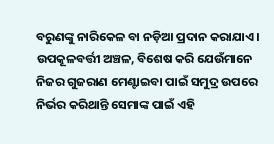ବରୁଣଙ୍କୁ ନାରିକେଳ ବା ନଡ଼ିଆ ପ୍ରଦାନ କରାଯାଏ। ଉପକୂଳବର୍ତ୍ତୀ ଅଞ୍ଚଳ, ବିଶେଷ କରି ଯେଉଁମାନେ ନିଜର ଗୁଜରାଣ ମେଣ୍ଟାଇବା ପାଇଁ ସମୁଦ୍ର ଉପରେ ନିର୍ଭର କରିଥାନ୍ତି ସେମାଙ୍କ ପାଇଁ ଏହି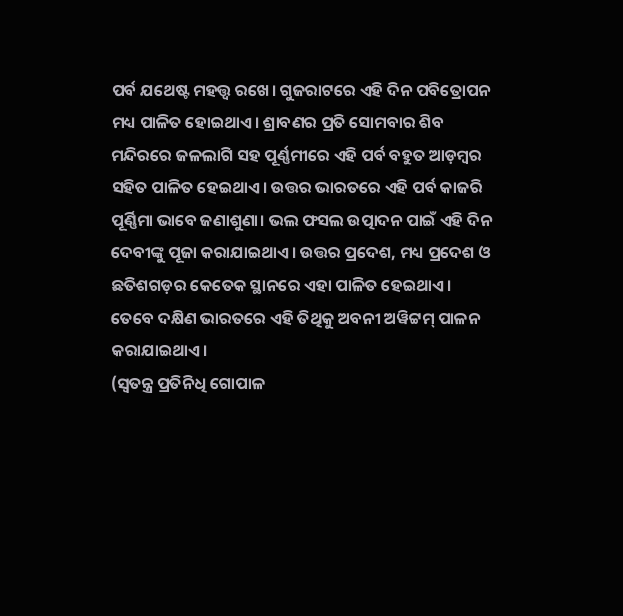ପର୍ବ ଯଥେଷ୍ଟ ମହତ୍ତ୍ୱ ରଖେ। ଗୁଜରାଟରେ ଏହି ଦିନ ପବିତ୍ରୋପନ ମଧ୍ୟ ପାଳିତ ହୋଇଥାଏ। ଶ୍ରାବଣର ପ୍ରତି ସୋମବାର ଶିବ ମନ୍ଦିରରେ ଜଳଲାଗି ସହ ପୂର୍ଣ୍ଣମୀରେ ଏହି ପର୍ବ ବହୁତ ଆଡ଼ମ୍ବର ସହିତ ପାଳିତ ହେଇଥାଏ। ଉତ୍ତର ଭାରତରେ ଏହି ପର୍ବ କାଜରି ପୂର୍ଣ୍ଣିମା ଭାବେ ଜଣାଶୁଣା। ଭଲ ଫସଲ ଉତ୍ପାଦନ ପାଇଁ ଏହି ଦିନ ଦେବୀଙ୍କୁ ପୂଜା କରାଯାଇଥାଏ। ଉତ୍ତର ପ୍ରଦେଶ, ମଧ୍ୟ ପ୍ରଦେଶ ଓ ଛତିଶଗଡ଼ର କେତେକ ସ୍ଥାନରେ ଏହା ପାଳିତ ହେଇଥାଏ। ତେବେ ଦକ୍ଷିଣ ଭାରତରେ ଏହି ତିଥିକୁ ଅବନୀ ଅୱିଟ୍ଟମ୍ ପାଳନ କରାଯାଇଥାଏ।
(ସ୍ୱତନ୍ତ୍ର ପ୍ରତିନିଧି ଗୋପାଳ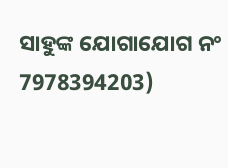ସାହୁଙ୍କ ଯୋଗାଯୋଗ ନଂ 7978394203)